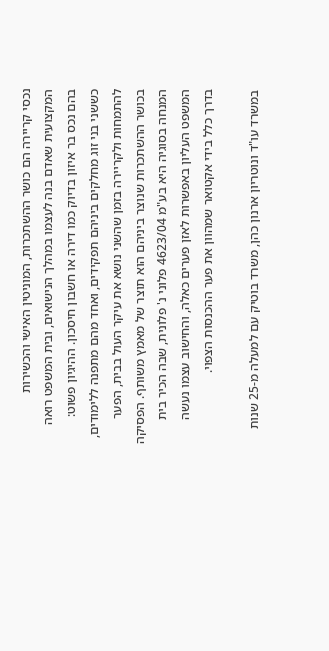נכסי קריירה הם כושר ההשתכרות, המוניטין האישי והכשירות המקצועית שאדם בנה לעצמו במהלך הנישואים, ובית המשפט רואה בהם נכס בר איזון בדיוק כמו דירה או חשבון חיסכון. ההיגיון פשוט: כששני בני זוג מחלקים ביניהם תפקידים, ואחד מהם מתפנה ללימודים, להתמחות ולקריירה בזמן שהשני נושא את עיקר העול בבית, הפער בכושר ההשתכרות שנוצר ביניהם הוא תוצר של מאמץ משותף. הפסיקה המנחה בסוגיה היא בע"מ 4623/04 פלוני נ' פלונית, שבה הכיר בית המשפט העליון באפשרות לאזן פערים כאלה, והחישוב עצמו נעשה בדרך כלל בידי אקטואר שמהוון את פער ההכנסות הצפוי.

במשרד עו"ד ונוטריון ארנון כהן, משרד בוטיק עם למעלה מ-25 שנות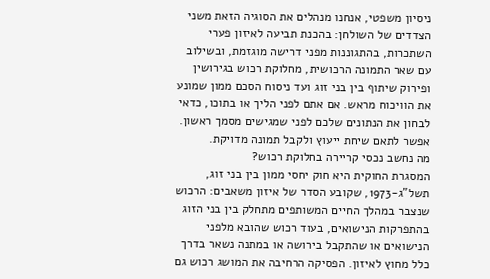ניסיון משפטי, אנחנו מנהלים את הסוגיה הזאת משני הצדדים של השולחן: בהכנת תביעה לאיזון פערי השתכרות, בהתגוננות מפני דרישה מוגזמת, ובשילוב עם שאר התמונה הרכושית, מחלוקת רכוש בגירושין ופירוק שיתוף בין בני זוג ועד ניסוח הסכם ממון שמונע את הוויכוח מראש. אם אתם לפני הליך או בתוכו, כדאי לבחון את הנתונים שלכם לפני שמגישים מסמך ראשון. אפשר לתאם שיחת ייעוץ ולקבל תמונה מדויקת.
מה נחשב נכסי קריירה בחלוקת רכוש?
המסגרת החוקית היא חוק יחסי ממון בין בני זוג, תשל"ג-1973, שקובע הסדר של איזון משאבים: הרכוש שנצבר במהלך החיים המשותפים מתחלק בין בני הזוג בהתפרקות הנישואים, בעוד רכוש שהובא מלפני הנישואים או שהתקבל בירושה או במתנה נשאר בדרך כלל מחוץ לאיזון. הפסיקה הרחיבה את המושג רכוש גם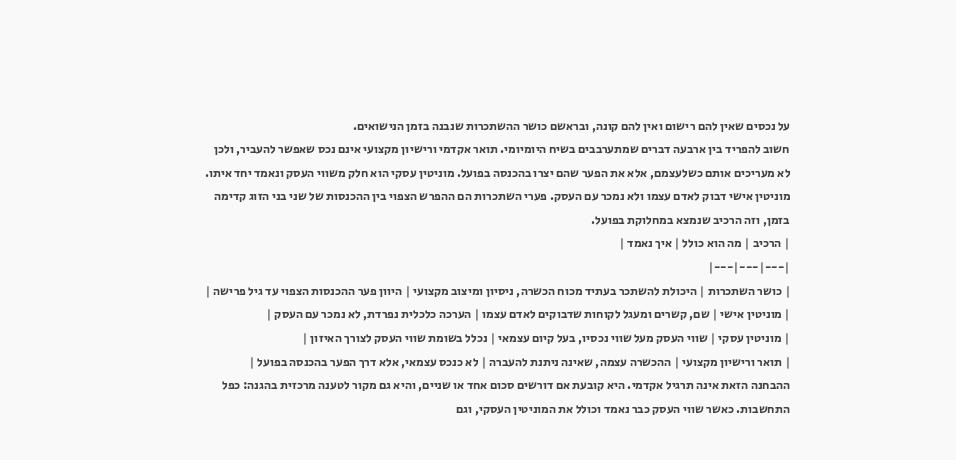על נכסים שאין להם רישום ואין להם קונה, ובראשם כושר ההשתכרות שנבנה בזמן הנישואים.
חשוב להפריד בין ארבעה דברים שמתערבבים בשיח היומיומי. תואר אקדמי ורישיון מקצועי אינם נכס שאפשר להעביר, ולכן לא מעריכים אותם כשלעצמם, אלא את הפער שהם יצרו בהכנסה בפועל. מוניטין עסקי הוא חלק משווי העסק ונאמד יחד איתו. מוניטין אישי דבוק לאדם עצמו ולא נמכר עם העסק. פערי השתכרות הם ההפרש הצפוי בין ההכנסות של שני בני הזוג קדימה בזמן, וזה הרכיב שנמצא במחלוקת בפועל.
| הרכיב | מה הוא כולל | איך נאמד |
|---|---|---|
| כושר השתכרות | היכולת להשתכר בעתיד מכוח הכשרה, ניסיון ומיצוב מקצועי | היוון פער ההכנסות הצפוי עד גיל פרישה |
| מוניטין אישי | שם, קשרים ומעגל לקוחות שדבוקים לאדם עצמו | הערכה כלכלית נפרדת, לא נמכר עם העסק |
| מוניטין עסקי | שווי העסק מעל שווי נכסיו, בעל קיום עצמאי | נכלל בשומת שווי העסק לצורך האיזון |
| תואר ורישיון מקצועי | ההכשרה עצמה, שאינה ניתנת להעברה | לא כנכס עצמאי, אלא דרך הפער בהכנסה בפועל |
ההבחנה הזאת אינה תרגיל אקדמי. היא קובעת אם דורשים סכום אחד או שניים, והיא גם מקור לטענה מרכזית בהגנה: כפל התחשבות. כאשר שווי העסק כבר נאמד וכולל את המוניטין העסקי, וגם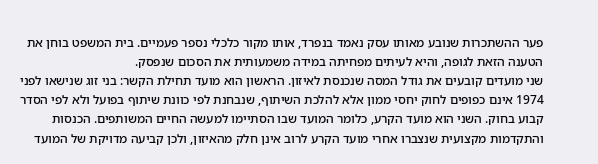פער ההשתכרות שנובע מאותו עסק נאמד בנפרד, אותו מקור כלכלי נספר פעמיים. בית המשפט בוחן את הטענה הזאת לגופה, והיא לעיתים מפחיתה במידה משמעותית את הסכום שנפסק.
שני מועדים קובעים את גודל המסה שנכנסת לאיזון. הראשון הוא מועד תחילת הקשר: בני זוג שנישאו לפני 1974 אינם כפופים לחוק יחסי ממון אלא להלכת השיתוף, שנבחנת לפי כוונת שיתוף בפועל ולא לפי הסדר קבוע בחוק. השני הוא מועד הקרע, כלומר המועד שבו הסתיימו למעשה החיים המשותפים. הכנסות והתקדמות מקצועית שנצברו אחרי מועד הקרע לרוב אינן חלק מהאיזון, ולכן קביעה מדויקת של המועד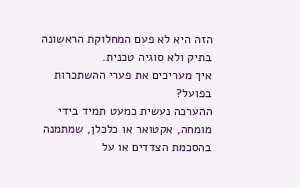הזה היא לא פעם המחלוקת הראשונה בתיק ולא סוגיה טכנית.
איך מעריכים את פערי ההשתכרות בפועל?
ההערכה נעשית כמעט תמיד בידי מומחה, אקטואר או כלכלן, שמתמנה בהסכמת הצדדים או על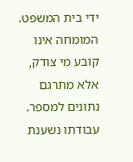ידי בית המשפט. המומחה אינו קובע מי צודק, אלא מתרגם נתונים למספר. עבודתו נשענת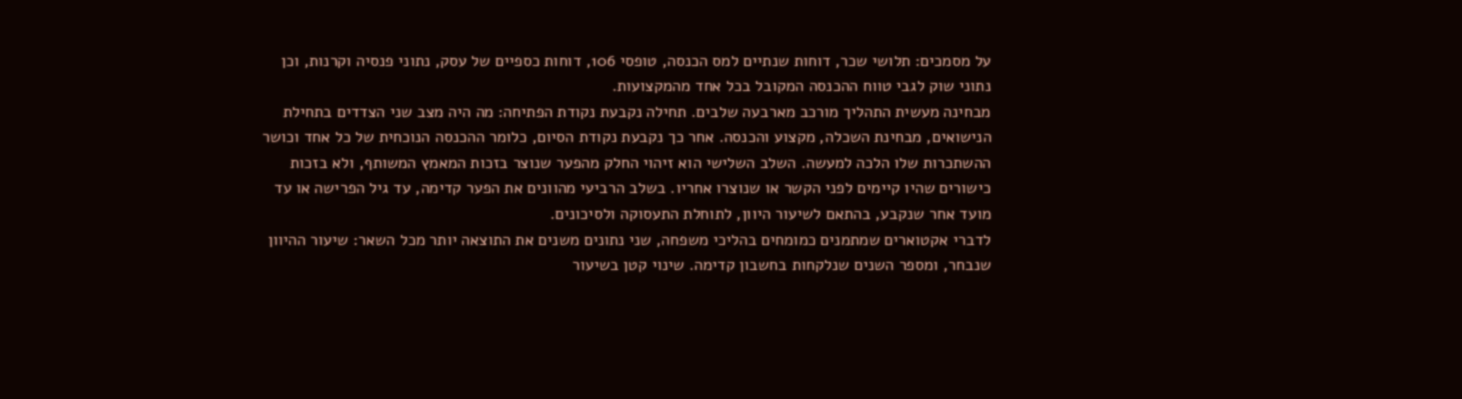על מסמכים: תלושי שכר, דוחות שנתיים למס הכנסה, טופסי 106, דוחות כספיים של עסק, נתוני פנסיה וקרנות, וכן נתוני שוק לגבי טווח ההכנסה המקובל בכל אחד מהמקצועות.
מבחינה מעשית התהליך מורכב מארבעה שלבים. תחילה נקבעת נקודת הפתיחה: מה היה מצב שני הצדדים בתחילת הנישואים, מבחינת השכלה, מקצוע והכנסה. אחר כך נקבעת נקודת הסיום, כלומר ההכנסה הנוכחית של כל אחד וכושר ההשתכרות שלו הלכה למעשה. השלב השלישי הוא זיהוי החלק מהפער שנוצר בזכות המאמץ המשותף, ולא בזכות כישורים שהיו קיימים לפני הקשר או שנוצרו אחריו. בשלב הרביעי מהוונים את הפער קדימה, עד גיל הפרישה או עד מועד אחר שנקבע, בהתאם לשיעור היוון, לתוחלת התעסוקה ולסיכונים.
לדברי אקטוארים שמתמנים כמומחים בהליכי משפחה, שני נתונים משנים את התוצאה יותר מכל השאר: שיעור ההיוון שנבחר, ומספר השנים שנלקחות בחשבון קדימה. שינוי קטן בשיעור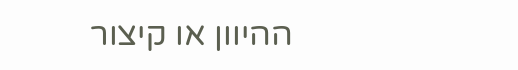ההיוון או קיצור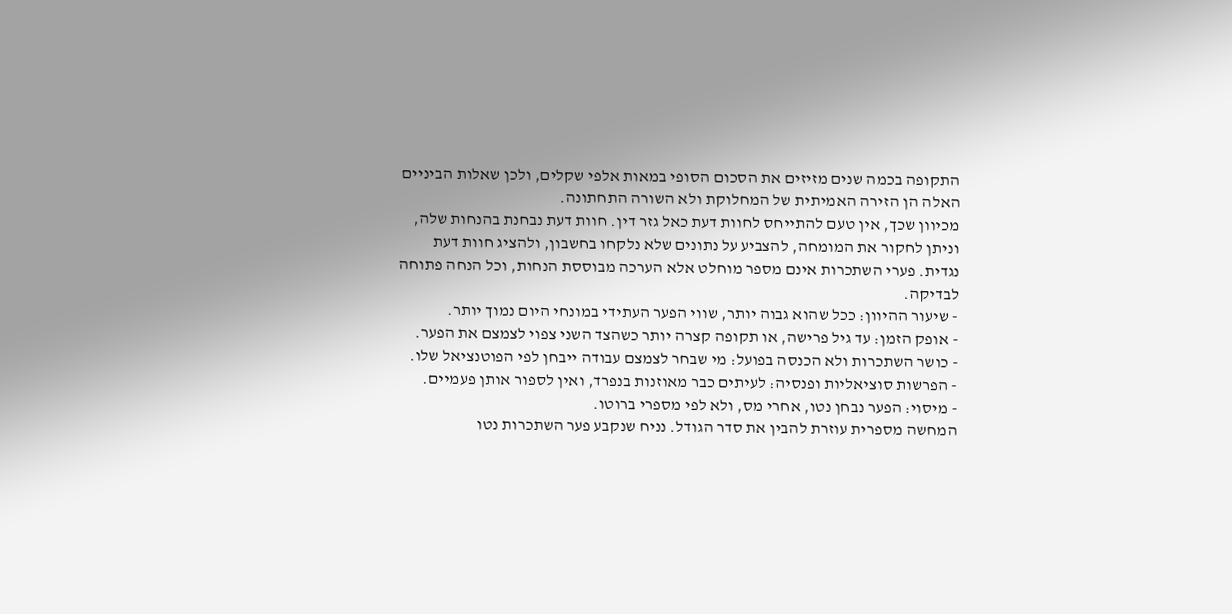התקופה בכמה שנים מזיזים את הסכום הסופי במאות אלפי שקלים, ולכן שאלות הביניים האלה הן הזירה האמיתית של המחלוקת ולא השורה התחתונה.
מכיוון שכך, אין טעם להתייחס לחוות דעת כאל גזר דין. חוות דעת נבחנת בהנחות שלה, וניתן לחקור את המומחה, להצביע על נתונים שלא נלקחו בחשבון, ולהציג חוות דעת נגדית. פערי השתכרות אינם מספר מוחלט אלא הערכה מבוססת הנחות, וכל הנחה פתוחה לבדיקה.
- שיעור ההיוון: ככל שהוא גבוה יותר, שווי הפער העתידי במונחי היום נמוך יותר.
- אופק הזמן: עד גיל פרישה, או תקופה קצרה יותר כשהצד השני צפוי לצמצם את הפער.
- כושר השתכרות ולא הכנסה בפועל: מי שבחר לצמצם עבודה ייבחן לפי הפוטנציאל שלו.
- הפרשות סוציאליות ופנסיה: לעיתים כבר מאוזנות בנפרד, ואין לספור אותן פעמיים.
- מיסוי: הפער נבחן נטו, אחרי מס, ולא לפי מספרי ברוטו.
המחשה מספרית עוזרת להבין את סדר הגודל. נניח שנקבע פער השתכרות נטו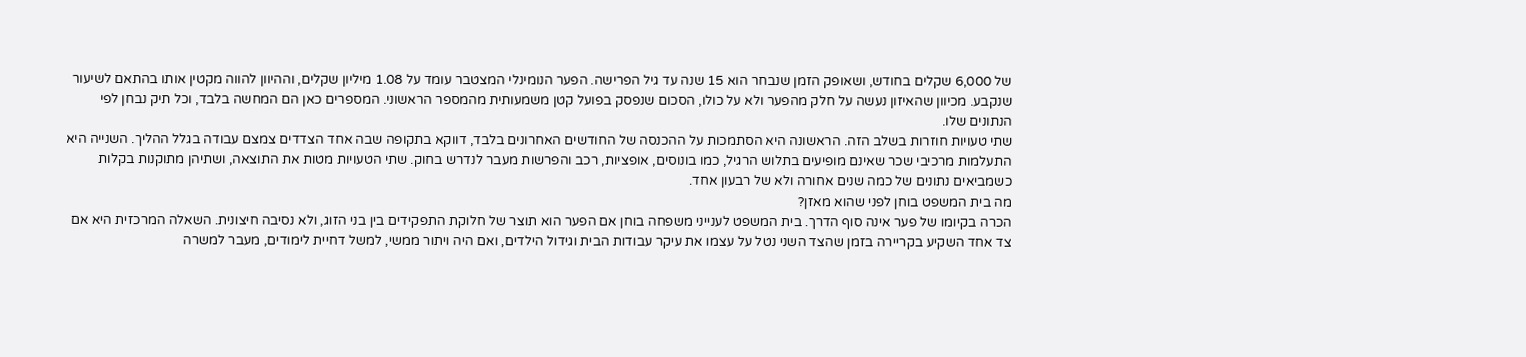של 6,000 שקלים בחודש, ושאופק הזמן שנבחר הוא 15 שנה עד גיל הפרישה. הפער הנומינלי המצטבר עומד על 1.08 מיליון שקלים, וההיוון להווה מקטין אותו בהתאם לשיעור שנקבע. מכיוון שהאיזון נעשה על חלק מהפער ולא על כולו, הסכום שנפסק בפועל קטן משמעותית מהמספר הראשוני. המספרים כאן הם המחשה בלבד, וכל תיק נבחן לפי הנתונים שלו.
שתי טעויות חוזרות בשלב הזה. הראשונה היא הסתמכות על ההכנסה של החודשים האחרונים בלבד, דווקא בתקופה שבה אחד הצדדים צמצם עבודה בגלל ההליך. השנייה היא התעלמות מרכיבי שכר שאינם מופיעים בתלוש הרגיל, כמו בונוסים, אופציות, רכב והפרשות מעבר לנדרש בחוק. שתי הטעויות מטות את התוצאה, ושתיהן מתוקנות בקלות כשמביאים נתונים של כמה שנים אחורה ולא של רבעון אחד.
מה בית המשפט בוחן לפני שהוא מאזן?
הכרה בקיומו של פער אינה סוף הדרך. בית המשפט לענייני משפחה בוחן אם הפער הוא תוצר של חלוקת התפקידים בין בני הזוג, ולא נסיבה חיצונית. השאלה המרכזית היא אם צד אחד השקיע בקריירה בזמן שהצד השני נטל על עצמו את עיקר עבודות הבית וגידול הילדים, ואם היה ויתור ממשי, למשל דחיית לימודים, מעבר למשרה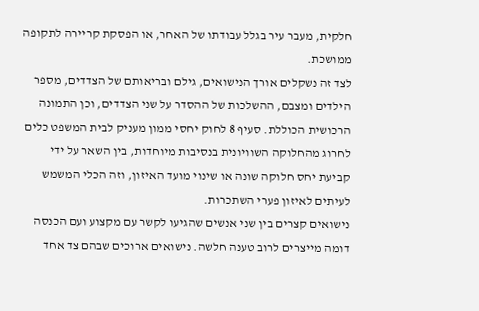חלקית, מעבר עיר בגלל עבודתו של האחר, או הפסקת קריירה לתקופה ממושכת.
לצד זה נשקלים אורך הנישואים, גילם ובריאותם של הצדדים, מספר הילדים ומצבם, ההשלכות של ההסדר על שני הצדדים, וכן התמונה הרכושית הכוללת. סעיף 8 לחוק יחסי ממון מעניק לבית המשפט כלים לחרוג מהחלוקה השוויונית בנסיבות מיוחדות, בין השאר על ידי קביעת יחס חלוקה שונה או שינוי מועד האיזון, וזה הכלי המשמש לעיתים לאיזון פערי השתכרות.
נישואים קצרים בין שני אנשים שהגיעו לקשר עם מקצוע ועם הכנסה דומה מייצרים לרוב טענה חלשה. נישואים ארוכים שבהם צד אחד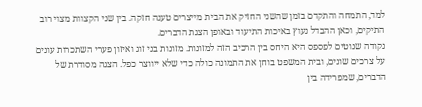למד, התמחה והתקדם בזמן שהשני החזיק את הבית מייצרים טענה חזקה. בין שני הקצוות מצוי רוב התיקים, וכאן ההבדל נעוץ באיכות התיעוד ובאופן הצגת הדברים.
נקודה שנוטים לפספס היא היחס בין הרכיב הזה למזונות. מזונות בני זוג ואיזון פערי השתכרות עונים על צרכים שונים, ובית המשפט בוחן את התמונה כולה כדי שלא ייווצר כפל. הצגה מסודרת של הדברים, שמפרידה בין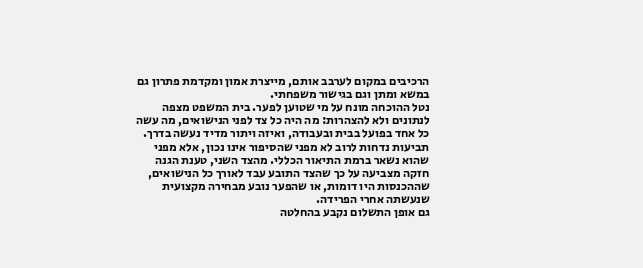הרכיבים במקום לערבב אותם, מייצרת אמון ומקדמת פתרון גם במשא ומתן וגם בגישור משפחתי.
נטל ההוכחה מונח על מי שטוען לפער. בית המשפט מצפה לנתונים ולא להצהרות: מה היה כל צד לפני הנישואים, מה עשה כל אחד בפועל בבית ובעבודה, ואיזה ויתור מדיד נעשה בדרך. תביעות נדחות לרוב לא מפני שהסיפור אינו נכון, אלא מפני שהוא נשאר ברמת התיאור הכללי. מהצד השני, טענת הגנה חזקה מצביעה על כך שהצד התובע עבד לאורך כל הנישואים, שההכנסות היו דומות, או שהפער נובע מבחירה מקצועית שנעשתה אחרי הפרידה.
גם אופן התשלום נקבע בהחלטה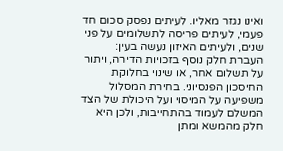ואינו נגזר מאליו. לעיתים נפסק סכום חד פעמי, לעיתים פריסה לתשלומים על פני שנים, ולעיתים האיזון נעשה בעין: העברת חלק נוסף בזכויות הדירה, ויתור על תשלום אחר, או שינוי בחלוקת החיסכון הפנסיוני. בחירת המסלול משפיעה על המיסוי ועל היכולת של הצד המשלם לעמוד בהתחייבות, ולכן היא חלק מהמשא ומתן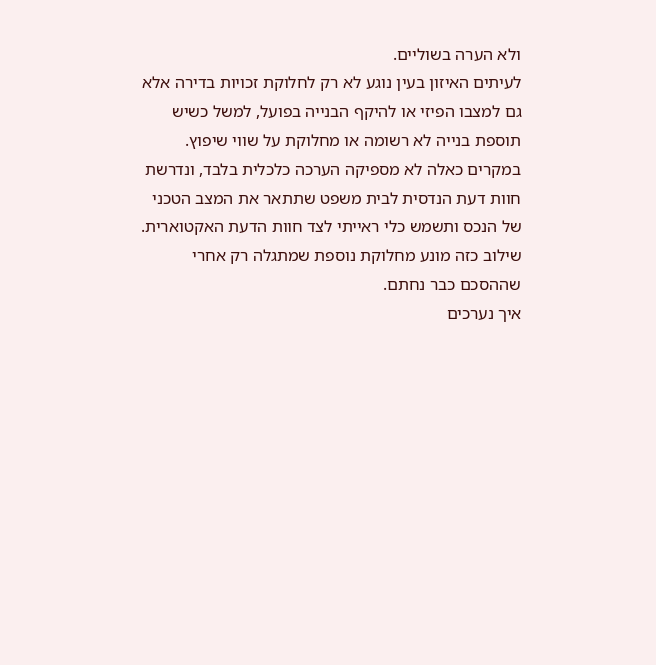ולא הערה בשוליים.
לעיתים האיזון בעין נוגע לא רק לחלוקת זכויות בדירה אלא גם למצבו הפיזי או להיקף הבנייה בפועל, למשל כשיש תוספת בנייה לא רשומה או מחלוקת על שווי שיפוץ. במקרים כאלה לא מספיקה הערכה כלכלית בלבד, ונדרשת חוות דעת הנדסית לבית משפט שתתאר את המצב הטכני של הנכס ותשמש כלי ראייתי לצד חוות הדעת האקטוארית. שילוב כזה מונע מחלוקת נוספת שמתגלה רק אחרי שההסכם כבר נחתם.
איך נערכים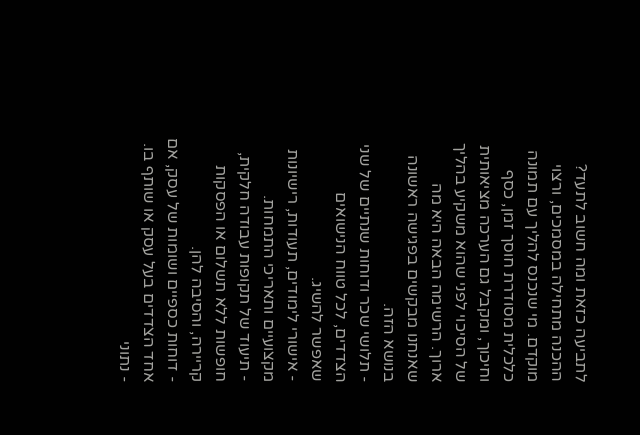לתביעה כזאת ומה חשוב לתעד?
ההכנה מתחילה במסמכים, ורצוי מוקדם. מי שנכנס להליך עם תמונה כלכלית מסודרת חוסך זמן, כסף וחיכוך, ומקבל גם הערכה מציאותית של הסיכוי לפני שהוא משקיע בהליך ארוך. הרשימה הבאה היא מה שאנחנו מבקשים בפגישה ראשונה בנושא הזה.
- תלושי שכר ודוחות שנתיים של שני הצדדים, לכל טווח הנישואים שאפשר להשיג.
- אישורי לימודים, תעודות, רישיונות מקצועיים ותאריכי התמחות.
- תיעוד של תקופות עבודה חלקית, חופשות ללא תשלום או הפסקות קריירה, והסיבה להן.
- דוחות כספיים ושומות של עסק, אם אחד הצדדים בעל עסק או שותף בו.
- נתוני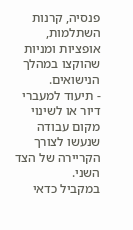פנסיה, קרנות השתלמות, אופציות ומניות שהוקצו במהלך הנישואים.
- תיעוד למעברי דיור או לשינוי מקום עבודה שנעשו לצורך הקריירה של הצד השני.
במקביל כדאי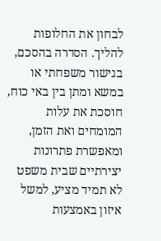לבחון את החלופות להליך. הסדרה בהסכם, בגישור משפחתי או במשא ומתן בין באי כוח, חוסכת את עלות המומחים ואת הזמן, ומאפשרת פתרונות יצירתיים שבית משפט לא תמיד מציע, למשל איזון באמצעות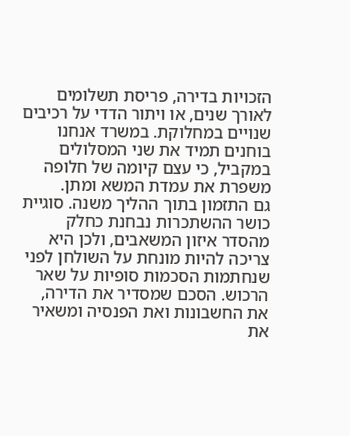הזכויות בדירה, פריסת תשלומים לאורך שנים, או ויתור הדדי על רכיבים שנויים במחלוקת. במשרד אנחנו בוחנים תמיד את שני המסלולים במקביל, כי עצם קיומה של חלופה משפרת את עמדת המשא ומתן.
גם התזמון בתוך ההליך משנה. סוגיית כושר ההשתכרות נבחנת כחלק מהסדר איזון המשאבים, ולכן היא צריכה להיות מונחת על השולחן לפני שנחתמות הסכמות סופיות על שאר הרכוש. הסכם שמסדיר את הדירה, את החשבונות ואת הפנסיה ומשאיר את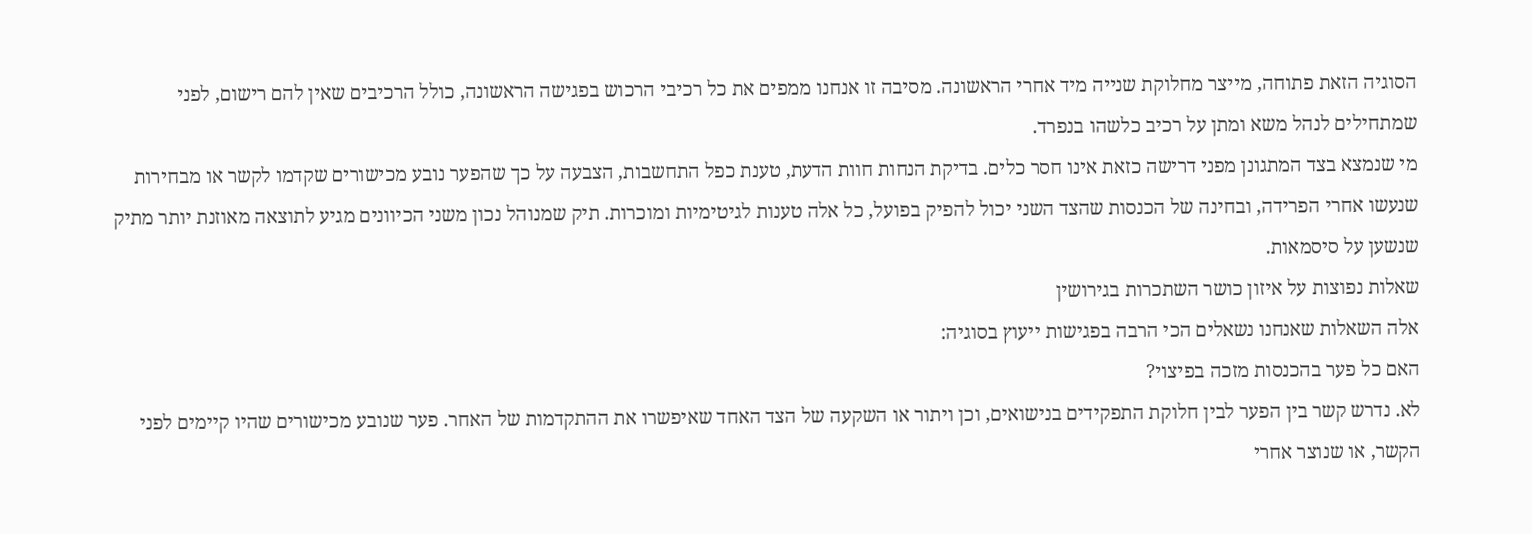הסוגיה הזאת פתוחה, מייצר מחלוקת שנייה מיד אחרי הראשונה. מסיבה זו אנחנו ממפים את כל רכיבי הרכוש בפגישה הראשונה, כולל הרכיבים שאין להם רישום, לפני שמתחילים לנהל משא ומתן על רכיב כלשהו בנפרד.
מי שנמצא בצד המתגונן מפני דרישה כזאת אינו חסר כלים. בדיקת הנחות חוות הדעת, טענת כפל התחשבות, הצבעה על כך שהפער נובע מכישורים שקדמו לקשר או מבחירות שנעשו אחרי הפרידה, ובחינה של הכנסות שהצד השני יכול להפיק בפועל, כל אלה טענות לגיטימיות ומוכרות. תיק שמנוהל נכון משני הכיוונים מגיע לתוצאה מאוזנת יותר מתיק שנשען על סיסמאות.
שאלות נפוצות על איזון כושר השתכרות בגירושין
אלה השאלות שאנחנו נשאלים הכי הרבה בפגישות ייעוץ בסוגיה:
האם כל פער בהכנסות מזכה בפיצוי?
לא. נדרש קשר בין הפער לבין חלוקת התפקידים בנישואים, וכן ויתור או השקעה של הצד האחד שאיפשרו את ההתקדמות של האחר. פער שנובע מכישורים שהיו קיימים לפני הקשר, או שנוצר אחרי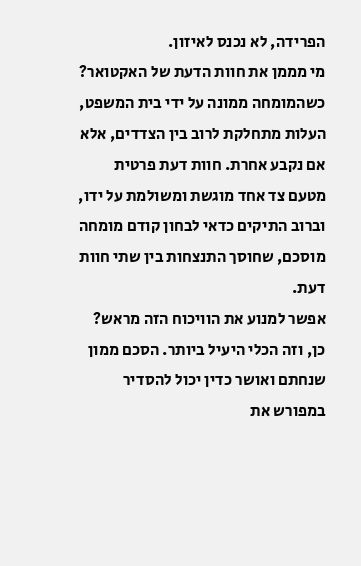הפרידה, לא נכנס לאיזון.
מי מממן את חוות הדעת של האקטואר?
כשהמומחה ממונה על ידי בית המשפט, העלות מתחלקת לרוב בין הצדדים, אלא אם נקבע אחרת. חוות דעת פרטית מטעם צד אחד מוגשת ומשולמת על ידו, וברוב התיקים כדאי לבחון קודם מומחה מוסכם, שחוסך התנצחות בין שתי חוות דעת.
אפשר למנוע את הוויכוח הזה מראש?
כן, וזה הכלי היעיל ביותר. הסכם ממון שנחתם ואושר כדין יכול להסדיר במפורש את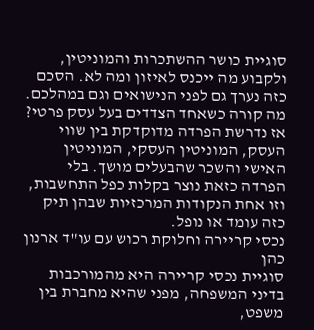סוגיית כושר ההשתכרות והמוניטין, ולקבוע מה ייכנס לאיזון ומה לא. הסכם כזה נערך גם לפני הנישואים וגם במהלכם.
מה קורה כשאחד הצדדים בעל עסק פרטי?
אז נדרשת הפרדה מדוקדקת בין שווי העסק, המוניטין העסקי, המוניטין האישי והשכר שהבעלים מושך. בלי הפרדה כזאת נוצר בקלות כפל התחשבות, וזו אחת הנקודות המרכזיות שבהן תיק כזה עומד או נופל.
נכסי קריירה וחלוקת רכוש עם עו"ד ארנון כהן
סוגיית נכסי קריירה היא מהמורכבות בדיני המשפחה, מפני שהיא מחברת בין משפט,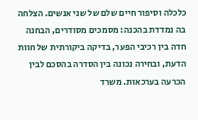כלכלה וסיפור חיים שלם של שני אנשים. הצלחה בה נמדדת בהכנה: מסמכים מסודרים, הבחנה חדה בין רכיבי הפער, בדיקה ביקורתית של חוות הדעת, ובחירה נכונה בין הסדרה בהסכם לבין הכרעה בערכאות. משרד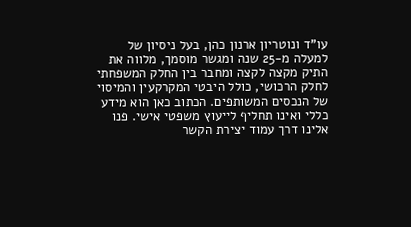עו"ד ונוטריון ארנון כהן, בעל ניסיון של למעלה מ-25 שנה ומגשר מוסמך, מלווה את התיק מקצה לקצה ומחבר בין החלק המשפחתי לחלק הרכושי, כולל היבטי המקרקעין והמיסוי של הנכסים המשותפים. הכתוב כאן הוא מידע כללי ואינו תחליף לייעוץ משפטי אישי. פנו אלינו דרך עמוד יצירת הקשר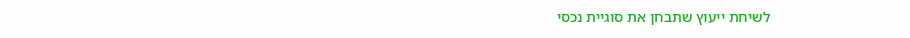לשיחת ייעוץ שתבחן את סוגיית נכסי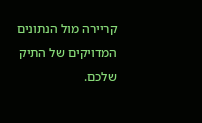קריירה מול הנתונים המדויקים של התיק שלכם.